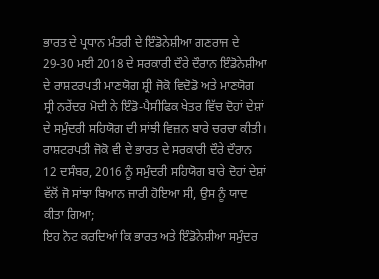ਭਾਰਤ ਦੇ ਪ੍ਰਧਾਨ ਮੰਤਰੀ ਦੇ ਇੰਡੋਨੇਸ਼ੀਆ ਗਣਰਾਜ ਦੇ 29-30 ਮਈ 2018 ਦੇ ਸਰਕਾਰੀ ਦੌਰੇ ਦੌਰਾਨ ਇੰਡੋਨੇਸ਼ੀਆ ਦੇ ਰਾਸ਼ਟਰਪਤੀ ਮਾਣਯੋਗ ਸ਼੍ਰੀ ਜੋਕੋ ਵਿਦੋਡੋ ਅਤੇ ਮਾਣਯੋਗ ਸ੍ਰੀ ਨਰੇਂਦਰ ਮੋਦੀ ਨੇ ਇੰਡੋ-ਪੈਸੀਫਿਕ ਖੇਤਰ ਵਿੱਚ ਦੋਹਾਂ ਦੇਸ਼ਾਂ ਦੇ ਸਮੁੰਦਰੀ ਸਹਿਯੋਗ ਦੀ ਸਾਂਝੀ ਵਿਜ਼ਨ ਬਾਰੇ ਚਰਚਾ ਕੀਤੀ।
ਰਾਸ਼ਟਰਪਤੀ ਜੋਕੋ ਵੀ ਦੇ ਭਾਰਤ ਦੇ ਸਰਕਾਰੀ ਦੌਰੇ ਦੌਰਾਨ 12 ਦਸੰਬਰ, 2016 ਨੂੰ ਸਮੁੰਦਰੀ ਸਹਿਯੋਗ ਬਾਰੇ ਦੋਹਾਂ ਦੇਸ਼ਾਂ ਵੱਲੋਂ ਜੋ ਸਾਂਝਾ ਬਿਆਨ ਜਾਰੀ ਹੋਇਆ ਸੀ, ਉਸ ਨੂੰ ਯਾਦ ਕੀਤਾ ਗਿਆ;
ਇਹ ਨੋਟ ਕਰਦਿਆਂ ਕਿ ਭਾਰਤ ਅਤੇ ਇੰਡੋਨੇਸ਼ੀਆ ਸਮੁੰਦਰ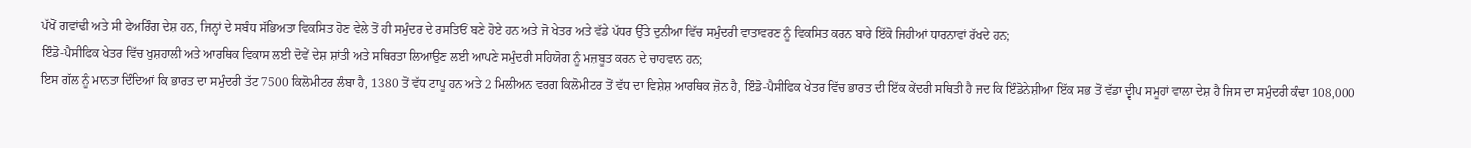ਪੱਖੋਂ ਗਵਾਂਢੀ ਅਤੇ ਸੀ ਫੇਅਰਿੰਗ ਦੇਸ਼ ਹਨ, ਜਿਨ੍ਹਾਂ ਦੇ ਸਬੰਧ ਸੱਭਿਅਤਾ ਵਿਕਸਿਤ ਹੋਣ ਵੇਲੇ ਤੋਂ ਹੀ ਸਮੁੰਦਰ ਦੇ ਰਸਤਿਓਂ ਬਣੇ ਹੋਏ ਹਨ ਅਤੇ ਜੋ ਖੇਤਰ ਅਤੇ ਵੱਡੇ ਪੱਧਰ ਉੱਤੇ ਦੁਨੀਆ ਵਿੱਚ ਸਮੁੰਦਰੀ ਵਾਤਾਵਰਣ ਨੂੰ ਵਿਕਸਿਤ ਕਰਨ ਬਾਰੇ ਇੱਕੋ ਜਿਹੀਆਂ ਧਾਰਨਾਵਾਂ ਰੱਖਦੇ ਹਨ;
ਇੰਡੋ-ਪੈਸੀਫਿਕ ਖੇਤਰ ਵਿੱਚ ਖੁਸ਼ਹਾਲੀ ਅਤੇ ਆਰਥਿਕ ਵਿਕਾਸ ਲਈ ਦੋਵੇਂ ਦੇਸ਼ ਸ਼ਾਂਤੀ ਅਤੇ ਸਥਿਰਤਾ ਲਿਆਉਣ ਲਈ ਆਪਣੇ ਸਮੁੰਦਰੀ ਸਹਿਯੋਗ ਨੂੰ ਮਜ਼ਬੂਤ ਕਰਨ ਦੇ ਚਾਹਵਾਨ ਹਨ;
ਇਸ ਗੱਲ ਨੂੰ ਮਾਨਤਾ ਦਿੰਦਿਆਂ ਕਿ ਭਾਰਤ ਦਾ ਸਮੁੰਦਰੀ ਤੱਟ 7500 ਕਿਲੋਮੀਟਰ ਲੰਬਾ ਹੈ, 1380 ਤੋਂ ਵੱਧ ਟਾਪੂ ਹਨ ਅਤੇ 2 ਮਿਲੀਅਨ ਵਰਗ ਕਿਲੋਮੀਟਰ ਤੋਂ ਵੱਧ ਦਾ ਵਿਸ਼ੇਸ਼ ਆਰਥਿਕ ਜ਼ੋਨ ਹੈ, ਇੰਡੋ-ਪੈਸੀਫਿਕ ਖੇਤਰ ਵਿੱਚ ਭਾਰਤ ਦੀ ਇੱਕ ਕੇਂਦਰੀ ਸਥਿਤੀ ਹੈ ਜਦ ਕਿ ਇੰਡੋਨੇਸ਼ੀਆ ਇੱਕ ਸਭ ਤੋਂ ਵੱਡਾ ਦ੍ਵੀਪ ਸਮੂਹਾਂ ਵਾਲਾ ਦੇਸ਼ ਹੈ ਜਿਸ ਦਾ ਸਮੁੰਦਰੀ ਕੰਢਾ 108,000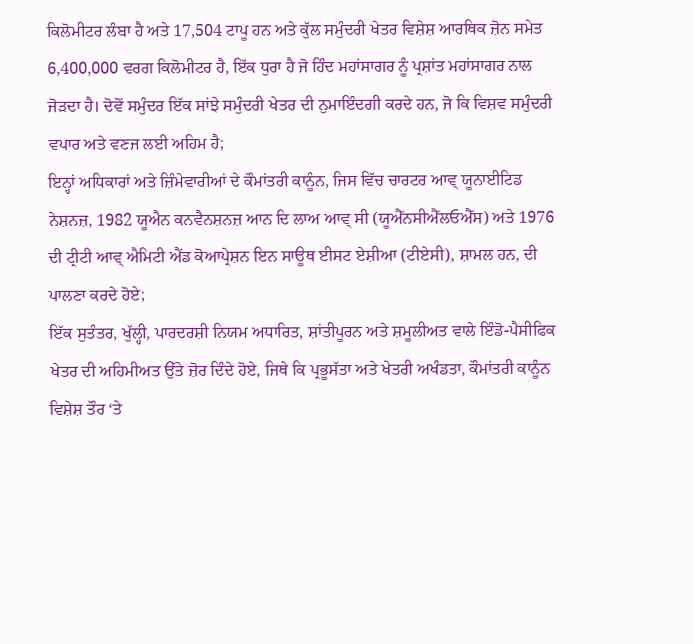ਕਿਲੋਮੀਟਰ ਲੰਬਾ ਹੈ ਅਤੇ 17,504 ਟਾਪੂ ਹਨ ਅਤੇ ਕੁੱਲ ਸਮੁੰਦਰੀ ਖੇਤਰ ਵਿਸ਼ੇਸ਼ ਆਰਥਿਕ ਜ਼ੋਨ ਸਮੇਤ 6,400,000 ਵਰਗ ਕਿਲੋਮੀਟਰ ਹੈ, ਇੱਕ ਧੁਰਾ ਹੈ ਜੋ ਹਿੰਦ ਮਹਾਂਸਾਗਰ ਨੂੰ ਪ੍ਰਸ਼ਾਂਤ ਮਹਾਂਸਾਗਰ ਨਾਲ ਜੋੜਦਾ ਹੈ। ਦੋਵੋਂ ਸਮੁੰਦਰ ਇੱਕ ਸਾਂਝੇ ਸਮੁੰਦਰੀ ਖੇਤਰ ਦੀ ਨੁਮਾਇੰਦਗੀ ਕਰਦੇ ਹਨ, ਜੋ ਕਿ ਵਿਸ਼ਵ ਸਮੁੰਦਰੀ ਵਪਾਰ ਅਤੇ ਵਣਜ ਲਈ ਅਹਿਮ ਹੈ;
ਇਨ੍ਹਾਂ ਅਧਿਕਾਰਾਂ ਅਤੇ ਜ਼ਿੰਮੇਵਾਰੀਆਂ ਦੇ ਕੌਮਾਂਤਰੀ ਕਾਨੂੰਨ, ਜਿਸ ਵਿੱਚ ਚਾਰਟਰ ਆਵ੍ ਯੂਨਾਈਟਿਡ ਨੇਸ਼ਨਜ਼, 1982 ਯੂਐਨ ਕਨਵੈਨਸ਼ਨਜ਼ ਆਨ ਦਿ ਲਾਅ ਆਵ੍ ਸੀ (ਯੂਐੱਨਸੀਐੱਲਓਐੱਸ) ਅਤੇ 1976 ਦੀ ਟ੍ਰੀਟੀ ਆਵ੍ ਐਮਿਟੀ ਐਂਡ ਕੋਆਪ੍ਰੇਸ਼ਨ ਇਨ ਸਾਊਥ ਈਸਟ ਏਸ਼ੀਆ (ਟੀਏਸੀ), ਸ਼ਾਮਲ ਹਨ, ਦੀ ਪਾਲਣਾ ਕਰਦੇ ਹੋਏ;
ਇੱਕ ਸੁਤੰਤਰ, ਖੁੱਲ੍ਹੀ, ਪਾਰਦਰਸ਼ੀ ਨਿਯਮ ਅਧਾਰਿਤ, ਸ਼ਾਂਤੀਪੂਰਨ ਅਤੇ ਸ਼ਮੂਲੀਅਤ ਵਾਲੇ ਇੰਡੋ-ਪੈਸੀਫਿਕ ਖੇਤਰ ਦੀ ਅਹਿਮੀਅਤ ਉੱਤੇ ਜ਼ੋਰ ਦਿੰਦੇ ਹੋਏ, ਜਿਥੇ ਕਿ ਪ੍ਰਭੂਸੱਤਾ ਅਤੇ ਖੇਤਰੀ ਅਖੰਡਤਾ, ਕੌਮਾਂਤਰੀ ਕਾਨੂੰਨ ਵਿਸ਼ੇਸ਼ ਤੌਰ ‘ਤੇ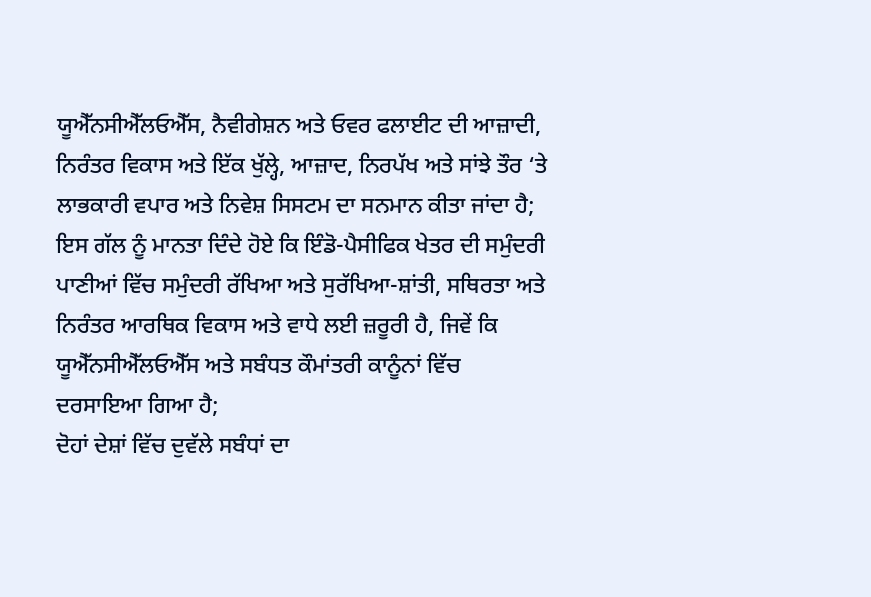ਯੂਐੱਨਸੀਐੱਲਓਐੱਸ, ਨੈਵੀਗੇਸ਼ਨ ਅਤੇ ਓਵਰ ਫਲਾਈਟ ਦੀ ਆਜ਼ਾਦੀ, ਨਿਰੰਤਰ ਵਿਕਾਸ ਅਤੇ ਇੱਕ ਖੁੱਲ੍ਹੇ, ਆਜ਼ਾਦ, ਨਿਰਪੱਖ ਅਤੇ ਸਾਂਝੇ ਤੌਰ ‘ਤੇ ਲਾਭਕਾਰੀ ਵਪਾਰ ਅਤੇ ਨਿਵੇਸ਼ ਸਿਸਟਮ ਦਾ ਸਨਮਾਨ ਕੀਤਾ ਜਾਂਦਾ ਹੈ;
ਇਸ ਗੱਲ ਨੂੰ ਮਾਨਤਾ ਦਿੰਦੇ ਹੋਏ ਕਿ ਇੰਡੋ-ਪੈਸੀਫਿਕ ਖੇਤਰ ਦੀ ਸਮੁੰਦਰੀ ਪਾਣੀਆਂ ਵਿੱਚ ਸਮੁੰਦਰੀ ਰੱਖਿਆ ਅਤੇ ਸੁਰੱਖਿਆ-ਸ਼ਾਂਤੀ, ਸਥਿਰਤਾ ਅਤੇ ਨਿਰੰਤਰ ਆਰਥਿਕ ਵਿਕਾਸ ਅਤੇ ਵਾਧੇ ਲਈ ਜ਼ਰੂਰੀ ਹੈ, ਜਿਵੇਂ ਕਿ ਯੂਐੱਨਸੀਐੱਲਓਐੱਸ ਅਤੇ ਸਬੰਧਤ ਕੌਮਾਂਤਰੀ ਕਾਨੂੰਨਾਂ ਵਿੱਚ ਦਰਸਾਇਆ ਗਿਆ ਹੈ;
ਦੋਹਾਂ ਦੇਸ਼ਾਂ ਵਿੱਚ ਦੁਵੱਲੇ ਸਬੰਧਾਂ ਦਾ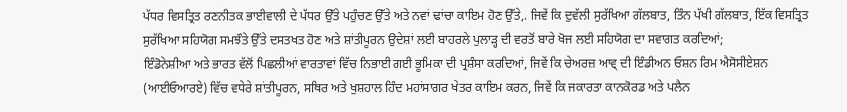ਪੱਧਰ ਵਿਸਤ੍ਰਿਤ ਰਣਨੀਤਕ ਭਾਈਵਾਲੀ ਦੇ ਪੱਧਰ ਉੱਤੇ ਪਹੁੰਚਣ ਉੱਤੇ ਅਤੇ ਨਵਾਂ ਢਾਂਚਾ ਕਾਇਮ ਹੋਣ ਉੱਤੇ,. ਜਿਵੇਂ ਕਿ ਦੁਵੱਲੀ ਸੁਰੱਖਿਆ ਗੱਲਬਾਤ, ਤਿੰਨ ਪੱਖੀ ਗੱਲਬਾਤ, ਇੱਕ ਵਿਸਤ੍ਰਿਤ ਸੁਰੱਖਿਆ ਸਹਿਯੋਗ ਸਮਝੌਤੇ ਉੱਤੇ ਦਸਤਖਤ ਹੋਣ ਅਤੇ ਸ਼ਾਂਤੀਪੂਰਨ ਉਦੇਸ਼ਾਂ ਲਈ ਬਾਹਰਲੇ ਪੁਲਾੜ੍ਹ ਦੀ ਵਰਤੋਂ ਬਾਰੇ ਖੋਜ ਲਈ ਸਹਿਯੋਗ ਦਾ ਸਵਾਗਤ ਕਰਦਿਆਂ;
ਇੰਡੋਨੇਸ਼ੀਆ ਅਤੇ ਭਾਰਤ ਵੱਲੋਂ ਪਿਛਲੀਆਂ ਵਾਰਤਾਵਾਂ ਵਿੱਚ ਨਿਭਾਈ ਗਈ ਭੂਮਿਕਾ ਦੀ ਪ੍ਰਸ਼ੰਸਾ ਕਰਦਿਆਂ, ਜਿਵੇਂ ਕਿ ਚੇਅਰਜ਼ ਆਵ੍ ਦੀ ਇੰਡੀਅਨ ਓਸ਼ਨ ਰਿਮ ਐਸੋਸੀਏਸ਼ਨ (ਆਈਓਆਰਏ) ਵਿੱਚ ਵਧੇਰੇ ਸ਼ਾਂਤੀਪੂਰਨ, ਸਥਿਰ ਅਤੇ ਖੁਸ਼ਹਾਲ ਹਿੰਦ ਮਹਾਂਸਾਗਰ ਖੇਤਰ ਕਾਇਮ ਕਰਨ, ਜਿਵੇਂ ਕਿ ਜਕਾਰਤਾ ਕਾਨਕੋਰਡ ਅਤੇ ਪਲੈਨ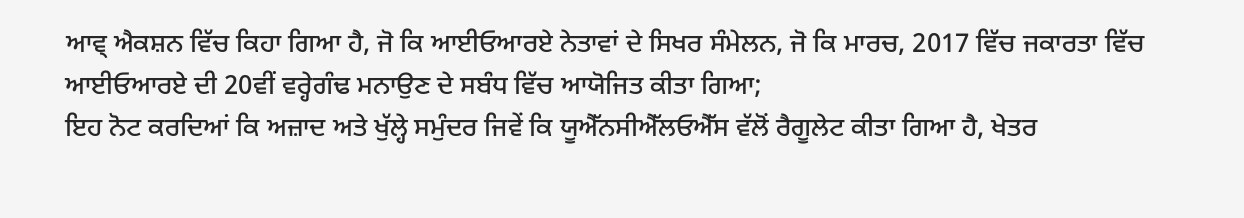ਆਵ੍ ਐਕਸ਼ਨ ਵਿੱਚ ਕਿਹਾ ਗਿਆ ਹੈ, ਜੋ ਕਿ ਆਈਓਆਰਏ ਨੇਤਾਵਾਂ ਦੇ ਸਿਖਰ ਸੰਮੇਲਨ, ਜੋ ਕਿ ਮਾਰਚ, 2017 ਵਿੱਚ ਜਕਾਰਤਾ ਵਿੱਚ ਆਈਓਆਰਏ ਦੀ 20ਵੀਂ ਵਰ੍ਹੇਗੰਢ ਮਨਾਉਣ ਦੇ ਸਬੰਧ ਵਿੱਚ ਆਯੋਜਿਤ ਕੀਤਾ ਗਿਆ;
ਇਹ ਨੋਟ ਕਰਦਿਆਂ ਕਿ ਅਜ਼ਾਦ ਅਤੇ ਖੁੱਲ੍ਹੇ ਸਮੁੰਦਰ ਜਿਵੇਂ ਕਿ ਯੂਐੱਨਸੀਐੱਲਓਐੱਸ ਵੱਲੋਂ ਰੈਗੂਲੇਟ ਕੀਤਾ ਗਿਆ ਹੈ, ਖੇਤਰ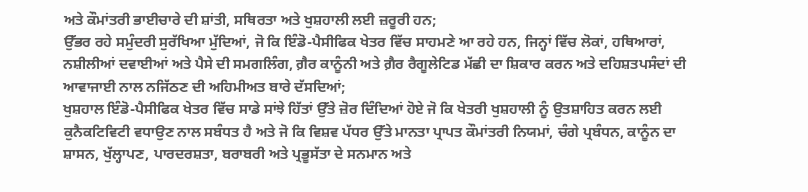ਅਤੇ ਕੌਮਾਂਤਰੀ ਭਾਈਚਾਰੇ ਦੀ ਸ਼ਾਂਤੀ, ਸਥਿਰਤਾ ਅਤੇ ਖੁਸ਼ਹਾਲੀ ਲਈ ਜ਼ਰੂਰੀ ਹਨ;
ਉੱਭਰ ਰਹੇ ਸਮੁੰਦਰੀ ਸੁਰੱਖਿਆ ਮੁੱਦਿਆਂ, ਜੋ ਕਿ ਇੰਡੋ-ਪੈਸੀਫਿਕ ਖੇਤਰ ਵਿੱਚ ਸਾਹਮਣੇ ਆ ਰਹੇ ਹਨ, ਜਿਨ੍ਹਾਂ ਵਿੱਚ ਲੋਕਾਂ, ਹਥਿਆਰਾਂ, ਨਸ਼ੀਲੀਆਂ ਦਵਾਈਆਂ ਅਤੇ ਪੈਸੇ ਦੀ ਸਮਗਲਿੰਗ, ਗ਼ੈਰ ਕਾਨੂੰਨੀ ਅਤੇ ਗ਼ੈਰ ਰੈਗੂਲੇਟਿਡ ਮੱਛੀ ਦਾ ਸ਼ਿਕਾਰ ਕਰਨ ਅਤੇ ਦਹਿਸ਼ਤਪਸੰਦਾਂ ਦੀ ਆਵਾਜਾਈ ਨਾਲ ਨਜਿੱਠਣ ਦੀ ਅਹਿਮੀਅਤ ਬਾਰੇ ਦੱਸਦਿਆਂ;
ਖੁਸ਼ਹਾਲ ਇੰਡੋ-ਪੈਸੀਫਿਕ ਖੇਤਰ ਵਿੱਚ ਸਾਡੇ ਸਾਂਝੇ ਹਿੱਤਾਂ ਉੱਤੇ ਜ਼ੋਰ ਦਿੰਦਿਆਂ ਹੋਏ ਜੋ ਕਿ ਖੇਤਰੀ ਖੁਸ਼ਹਾਲੀ ਨੂੰ ਉਤਸ਼ਾਹਿਤ ਕਰਨ ਲਈ ਕੁਨੈਕਟਿਵਿਟੀ ਵਧਾਉਣ ਨਾਲ ਸਬੰਧਤ ਹੈ ਅਤੇ ਜੋ ਕਿ ਵਿਸ਼ਵ ਪੱਧਰ ਉੱਤੇ ਮਾਨਤਾ ਪ੍ਰਾਪਤ ਕੌਮਾਂਤਰੀ ਨਿਯਮਾਂ, ਚੰਗੇ ਪ੍ਰਬੰਧਨ, ਕਾਨੂੰਨ ਦਾ ਸ਼ਾਸਨ, ਖੁੱਲ੍ਹਾਪਣ, ਪਾਰਦਰਸ਼ਤਾ, ਬਰਾਬਰੀ ਅਤੇ ਪ੍ਰਭੂਸੱਤਾ ਦੇ ਸਨਮਾਨ ਅਤੇ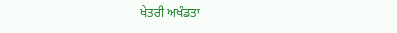ਖੇਤਰੀ ਅਖੰਡਤਾ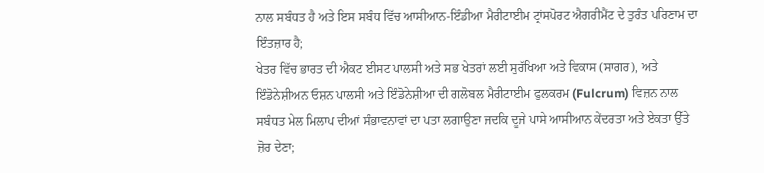ਨਾਲ ਸਬੰਧਤ ਹੈ ਅਤੇ ਇਸ ਸਬੰਧ ਵਿੱਚ ਆਸੀਆਨ-ਇੰਡੀਆ ਮੈਰੀਟਾਈਮ ਟ੍ਰਾਂਸਪੋਰਟ ਐਗਰੀਮੈਂਟ ਦੇ ਤੁਰੰਤ ਪਰਿਣਾਮ ਦਾ ਇੰਤਜ਼ਾਰ ਹੈ;
ਖੇਤਰ ਵਿੱਚ ਭਾਰਤ ਦੀ ਐਕਟ ਈਸਟ ਪਾਲਸੀ ਅਤੇ ਸਭ ਖੇਤਰਾਂ ਲਈ ਸੁਰੱਖਿਆ ਅਤੇ ਵਿਕਾਸ (ਸਾਗਰ), ਅਤੇ ਇੰਡੋਨੇਸ਼ੀਅਨ ਓਸ਼ਨ ਪਾਲਸੀ ਅਤੇ ਇੰਡੋਨੇਸ਼ੀਆ ਦੀ ਗਲੋਬਲ ਮੈਰੀਟਾਈਮ ਫੁਲਕਰਮ (Fulcrum) ਵਿਜ਼ਨ ਨਾਲ ਸਬੰਧਤ ਮੇਲ ਮਿਲਾਪ ਦੀਆਂ ਸੰਭਾਵਨਾਵਾਂ ਦਾ ਪਤਾ ਲਗਾਉਣਾ ਜਦਕਿ ਦੂਜੇ ਪਾਸੇ ਆਸੀਆਨ ਕੇਂਦਰਤਾ ਅਤੇ ਏਕਤਾ ਉੱਤੇ ਜ਼ੋਰ ਦੇਣਾ;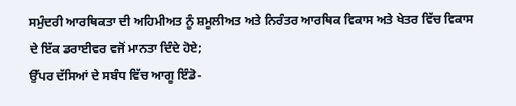ਸਮੁੰਦਰੀ ਆਰਥਿਕਤਾ ਦੀ ਅਹਿਮੀਅਤ ਨੂੰ ਸ਼ਮੂਲੀਅਤ ਅਤੇ ਨਿਰੰਤਰ ਆਰਥਿਕ ਵਿਕਾਸ ਅਤੇ ਖੇਤਰ ਵਿੱਚ ਵਿਕਾਸ ਦੇ ਇੱਕ ਡਰਾਈਵਰ ਵਜੋਂ ਮਾਨਤਾ ਦਿੰਦੇ ਹੋਏ;
ਉੱਪਰ ਦੱਸਿਆਂ ਦੇ ਸਬੰਧ ਵਿੱਚ ਆਗੂ ਇੰਡੋ-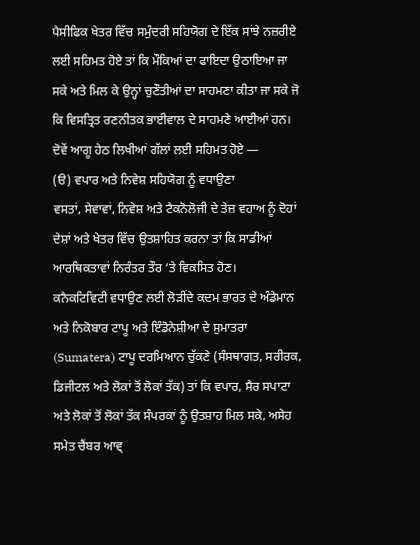ਪੈਸੀਫਿਕ ਖੇਤਰ ਵਿੱਚ ਸਮੁੰਦਰੀ ਸਹਿਯੋਗ ਦੇ ਇੱਕ ਸਾਂਝੇ ਨਜ਼ਰੀਏ ਲਈ ਸਹਿਮਤ ਹੋਏ ਤਾਂ ਕਿ ਮੌਕਿਆਂ ਦਾ ਫਾਇਦਾ ਉਠਾਇਆ ਜਾ ਸਕੇ ਅਤੇ ਮਿਲ ਕੇ ਉਨ੍ਹਾਂ ਚੁਣੌਤੀਆਂ ਦਾ ਸਾਹਮਣਾ ਕੀਤਾ ਜਾ ਸਕੇ ਜੋ ਕਿ ਵਿਸਤ੍ਰਿਤ ਰਣਨੀਤਕ ਭਾਈਵਾਲ ਦੇ ਸਾਹਮਣੇ ਆਈਆਂ ਹਨ। ਦੋਵੇਂ ਆਗੂ ਹੇਠ ਲਿਖੀਆਂ ਗੱਲਾਂ ਲਈ ਸਹਿਮਤ ਹੋਏ —
(ੳ) ਵਪਾਰ ਅਤੇ ਨਿਵੇਸ਼ ਸਹਿਯੋਗ ਨੂੰ ਵਧਾਉਣਾ
ਵਸਤਾਂ, ਸੇਵਾਵਾਂ, ਨਿਵੇਸ਼ ਅਤੇ ਟੈਕਨੋਲੋਜੀ ਦੇ ਤੇਜ਼ ਵਹਾਅ ਨੂੰ ਦੋਹਾਂ ਦੇਸ਼ਾਂ ਅਤੇ ਖੇਤਰ ਵਿੱਚ ਉਤਸ਼ਾਹਿਤ ਕਰਨਾ ਤਾਂ ਕਿ ਸਾਡੀਆਂ ਆਰਥਿਕਤਾਵਾਂ ਨਿਰੰਤਰ ਤੌਰ ‘ਤੇ ਵਿਕਸਿਤ ਹੋਣ।
ਕਨੈਕਟਿਵਿਟੀ ਵਧਾਉਣ ਲਈ ਲੋੜੀਂਦੇ ਕਦਮ ਭਾਰਤ ਦੇ ਅੰਡੇਮਾਨ ਅਤੇ ਨਿਕੋਬਾਰ ਟਾਪੂ ਅਤੇ ਇੰਡੋਨੇਸ਼ੀਆ ਦੇ ਸੁਮਾਤਰਾ (Sumatera) ਟਾਪੂ ਦਰਮਿਆਨ ਚੁੱਕਣੇ (ਸੰਸਥਾਗਤ, ਸਰੀਰਕ, ਡਿਜੀਟਲ ਅਤੇ ਲੋਕਾਂ ਤੋਂ ਲੋਕਾਂ ਤੱਕ) ਤਾਂ ਕਿ ਵਪਾਰ, ਸੈਰ ਸਪਾਟਾ ਅਤੇ ਲੋਕਾਂ ਤੋਂ ਲੋਕਾਂ ਤੱਕ ਸੰਪਰਕਾਂ ਨੂੰ ਉਤਸ਼ਾਹ ਮਿਲ ਸਕੇ, ਅਸੇਹ ਸਮੇਤ ਚੈਂਬਰ ਆਵ੍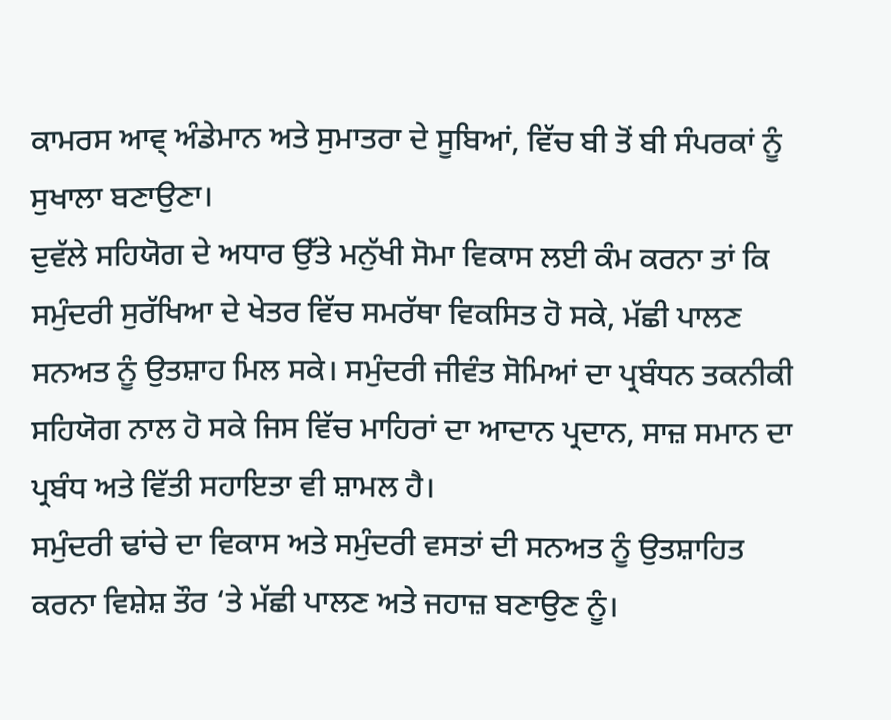ਕਾਮਰਸ ਆਵ੍ ਅੰਡੇਮਾਨ ਅਤੇ ਸੁਮਾਤਰਾ ਦੇ ਸੂਬਿਆਂ, ਵਿੱਚ ਬੀ ਤੋਂ ਬੀ ਸੰਪਰਕਾਂ ਨੂੰ ਸੁਖਾਲਾ ਬਣਾਉਣਾ।
ਦੁਵੱਲੇ ਸਹਿਯੋਗ ਦੇ ਅਧਾਰ ਉੱਤੇ ਮਨੁੱਖੀ ਸੋਮਾ ਵਿਕਾਸ ਲਈ ਕੰਮ ਕਰਨਾ ਤਾਂ ਕਿ ਸਮੁੰਦਰੀ ਸੁਰੱਖਿਆ ਦੇ ਖੇਤਰ ਵਿੱਚ ਸਮਰੱਥਾ ਵਿਕਸਿਤ ਹੋ ਸਕੇ, ਮੱਛੀ ਪਾਲਣ ਸਨਅਤ ਨੂੰ ਉਤਸ਼ਾਹ ਮਿਲ ਸਕੇ। ਸਮੁੰਦਰੀ ਜੀਵੰਤ ਸੋਮਿਆਂ ਦਾ ਪ੍ਰਬੰਧਨ ਤਕਨੀਕੀ ਸਹਿਯੋਗ ਨਾਲ ਹੋ ਸਕੇ ਜਿਸ ਵਿੱਚ ਮਾਹਿਰਾਂ ਦਾ ਆਦਾਨ ਪ੍ਰਦਾਨ, ਸਾਜ਼ ਸਮਾਨ ਦਾ ਪ੍ਰਬੰਧ ਅਤੇ ਵਿੱਤੀ ਸਹਾਇਤਾ ਵੀ ਸ਼ਾਮਲ ਹੈ।
ਸਮੁੰਦਰੀ ਢਾਂਚੇ ਦਾ ਵਿਕਾਸ ਅਤੇ ਸਮੁੰਦਰੀ ਵਸਤਾਂ ਦੀ ਸਨਅਤ ਨੂੰ ਉਤਸ਼ਾਹਿਤ ਕਰਨਾ ਵਿਸ਼ੇਸ਼ ਤੌਰ ‘ਤੇ ਮੱਛੀ ਪਾਲਣ ਅਤੇ ਜਹਾਜ਼ ਬਣਾਉਣ ਨੂੰ।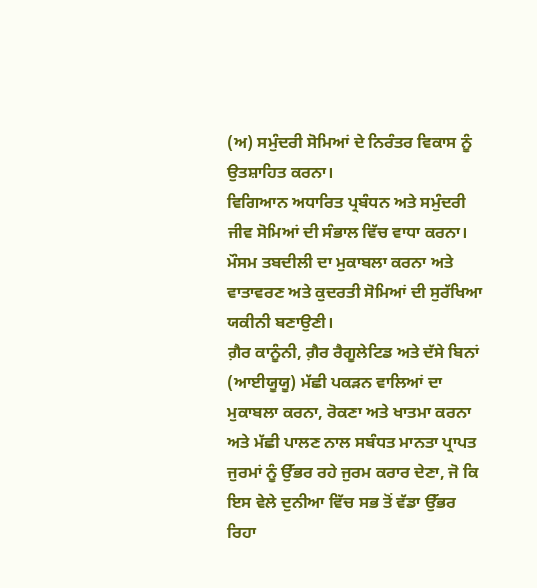(ਅ) ਸਮੁੰਦਰੀ ਸੋਮਿਆਂ ਦੇ ਨਿਰੰਤਰ ਵਿਕਾਸ ਨੂੰ ਉਤਸ਼ਾਹਿਤ ਕਰਨਾ।
ਵਿਗਿਆਨ ਅਧਾਰਿਤ ਪ੍ਰਬੰਧਨ ਅਤੇ ਸਮੁੰਦਰੀ ਜੀਵ ਸੋਮਿਆਂ ਦੀ ਸੰਭਾਲ ਵਿੱਚ ਵਾਧਾ ਕਰਨਾ।
ਮੌਸਮ ਤਬਦੀਲੀ ਦਾ ਮੁਕਾਬਲਾ ਕਰਨਾ ਅਤੇ ਵਾਤਾਵਰਣ ਅਤੇ ਕੁਦਰਤੀ ਸੋਮਿਆਂ ਦੀ ਸੁਰੱਖਿਆ ਯਕੀਨੀ ਬਣਾਉਣੀ।
ਗ਼ੈਰ ਕਾਨੂੰਨੀ, ਗ਼ੈਰ ਰੈਗੂਲੇਟਿਡ ਅਤੇ ਦੱਸੇ ਬਿਨਾਂ (ਆਈਯੂਯੂ) ਮੱਛੀ ਪਕੜਨ ਵਾਲਿਆਂ ਦਾ ਮੁਕਾਬਲਾ ਕਰਨਾ, ਰੋਕਣਾ ਅਤੇ ਖਾਤਮਾ ਕਰਨਾ ਅਤੇ ਮੱਛੀ ਪਾਲਣ ਨਾਲ ਸਬੰਧਤ ਮਾਨਤਾ ਪ੍ਰਾਪਤ ਜੁਰਮਾਂ ਨੂੰ ਉੱਭਰ ਰਹੇ ਜੁਰਮ ਕਰਾਰ ਦੇਣਾ, ਜੋ ਕਿ ਇਸ ਵੇਲੇ ਦੁਨੀਆ ਵਿੱਚ ਸਭ ਤੋਂ ਵੱਡਾ ਉੱਭਰ ਰਿਹਾ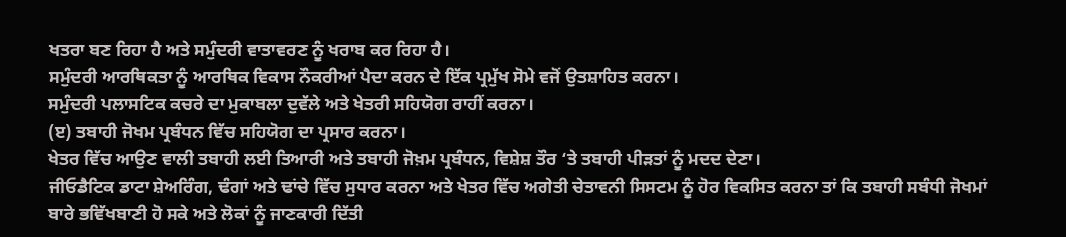ਖਤਰਾ ਬਣ ਰਿਹਾ ਹੈ ਅਤੇ ਸਮੁੰਦਰੀ ਵਾਤਾਵਰਣ ਨੂੰ ਖਰਾਬ ਕਰ ਰਿਹਾ ਹੈ।
ਸਮੁੰਦਰੀ ਆਰਥਿਕਤਾ ਨੂੰ ਆਰਥਿਕ ਵਿਕਾਸ ਨੌਕਰੀਆਂ ਪੈਦਾ ਕਰਨ ਦੇ ਇੱਕ ਪ੍ਰਮੁੱਖ ਸੋਮੇ ਵਜੋਂ ਉਤਸ਼ਾਹਿਤ ਕਰਨਾ।
ਸਮੁੰਦਰੀ ਪਲਾਸਟਿਕ ਕਚਰੇ ਦਾ ਮੁਕਾਬਲਾ ਦੁਵੱਲੇ ਅਤੇ ਖੇਤਰੀ ਸਹਿਯੋਗ ਰਾਹੀਂ ਕਰਨਾ।
(ੲ) ਤਬਾਹੀ ਜੋਖਮ ਪ੍ਰਬੰਧਨ ਵਿੱਚ ਸਹਿਯੋਗ ਦਾ ਪ੍ਰਸਾਰ ਕਰਨਾ।
ਖੇਤਰ ਵਿੱਚ ਆਉਣ ਵਾਲੀ ਤਬਾਹੀ ਲਈ ਤਿਆਰੀ ਅਤੇ ਤਬਾਹੀ ਜੋਖ਼ਮ ਪ੍ਰਬੰਧਨ, ਵਿਸ਼ੇਸ਼ ਤੌਰ ‘ਤੇ ਤਬਾਹੀ ਪੀੜਤਾਂ ਨੂੰ ਮਦਦ ਦੇਣਾ।
ਜੀਓਡੈਟਿਕ ਡਾਟਾ ਸ਼ੇਅਰਿੰਗ, ਢੰਗਾਂ ਅਤੇ ਢਾਂਚੇ ਵਿੱਚ ਸੁਧਾਰ ਕਰਨਾ ਅਤੇ ਖੇਤਰ ਵਿੱਚ ਅਗੇਤੀ ਚੇਤਾਵਨੀ ਸਿਸਟਮ ਨੂੰ ਹੋਰ ਵਿਕਸਿਤ ਕਰਨਾ ਤਾਂ ਕਿ ਤਬਾਹੀ ਸਬੰਧੀ ਜੋਖਮਾਂ ਬਾਰੇ ਭਵਿੱਖਬਾਣੀ ਹੋ ਸਕੇ ਅਤੇ ਲੋਕਾਂ ਨੂੰ ਜਾਣਕਾਰੀ ਦਿੱਤੀ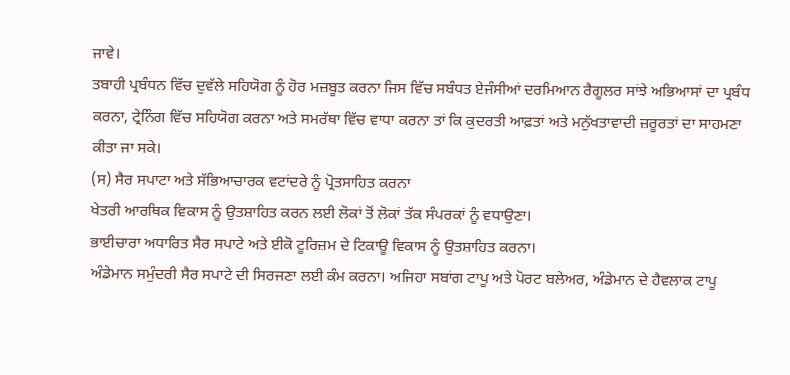ਜਾਵੇ।
ਤਬਾਹੀ ਪ੍ਰਬੰਧਨ ਵਿੱਚ ਦੁਵੱਲੇ ਸਹਿਯੋਗ ਨੂੰ ਹੋਰ ਮਜ਼ਬੂਤ ਕਰਨਾ ਜਿਸ ਵਿੱਚ ਸਬੰਧਤ ਏਜੰਸੀਆਂ ਦਰਮਿਆਨ ਰੈਗੂਲਰ ਸਾਂਝੇ ਅਭਿਆਸਾਂ ਦਾ ਪ੍ਰਬੰਧ ਕਰਨਾ, ਟ੍ਰੇਨਿੰਗ ਵਿੱਚ ਸਹਿਯੋਗ ਕਰਨਾ ਅਤੇ ਸਮਰੱਥਾ ਵਿੱਚ ਵਾਧਾ ਕਰਨਾ ਤਾਂ ਕਿ ਕੁਦਰਤੀ ਆਫ਼ਤਾਂ ਅਤੇ ਮਨੁੱਖਤਾਵਾਦੀ ਜ਼ਰੂਰਤਾਂ ਦਾ ਸਾਹਮਣਾ ਕੀਤਾ ਜਾ ਸਕੇ।
(ਸ) ਸੈਰ ਸਪਾਟਾ ਅਤੇ ਸੱਭਿਆਚਾਰਕ ਵਟਾਂਦਰੇ ਨੂੰ ਪ੍ਰੋਤਸਾਹਿਤ ਕਰਨਾ
ਖੇਤਰੀ ਆਰਥਿਕ ਵਿਕਾਸ ਨੂੰ ਉਤਸ਼ਾਹਿਤ ਕਰਨ ਲਈ ਲੋਕਾਂ ਤੋਂ ਲੋਕਾਂ ਤੱਕ ਸੰਪਰਕਾਂ ਨੂੰ ਵਧਾਉਣਾ।
ਭਾਈਚਾਰਾ ਅਧਾਰਿਤ ਸੈਰ ਸਪਾਟੇ ਅਤੇ ਈਕੋ ਟੂਰਿਜ਼ਮ ਦੇ ਟਿਕਾਊ ਵਿਕਾਸ ਨੂੰ ਉਤਸ਼ਾਹਿਤ ਕਰਨਾ।
ਅੰਡੇਮਾਨ ਸਮੁੰਦਰੀ ਸੈਰ ਸਪਾਟੇ ਦੀ ਸਿਰਜਣਾ ਲਈ ਕੰਮ ਕਰਨਾ। ਅਜਿਹਾ ਸਬਾਂਗ ਟਾਪੂ ਅਤੇ ਪੋਰਟ ਬਲੇਅਰ, ਅੰਡੇਮਾਨ ਦੇ ਹੈਵਲਾਕ ਟਾਪੂ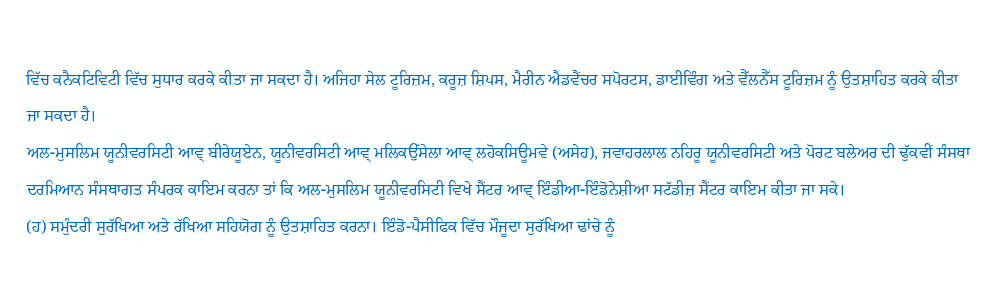ਵਿੱਚ ਕਨੈਕਟਿਵਿਟੀ ਵਿੱਚ ਸੁਧਾਰ ਕਰਕੇ ਕੀਤਾ ਜਾ ਸਕਦਾ ਹੈ। ਅਜਿਹਾ ਸੇਲ ਟੂਰਿਜ਼ਮ, ਕਰੂਜ਼ ਸ਼ਿਪਸ, ਮੈਰੀਨ ਐਡਵੈਂਚਰ ਸਪੋਰਟਸ, ਡਾਈਵਿੰਗ ਅਤੇ ਵੈੱਲਨੈੱਸ ਟੂਰਿਜ਼ਮ ਨੂੰ ਉਤਸ਼ਾਹਿਤ ਕਰਕੇ ਕੀਤਾ ਜਾ ਸਕਦਾ ਹੈ।
ਅਲ-ਮੁਸਲਿਮ ਯੂਨੀਵਰਸਿਟੀ ਆਵ੍ ਬੀਰੇਯੂਏਨ, ਯੂਨੀਵਰਸਿਟੀ ਆਵ੍ ਮਲਿਕਉੱਸੇਲਾ ਆਵ੍ ਲਹੋਕਸਿਊਮਵੇ (ਅਸੇਹ), ਜਵਾਹਰਲਾਲ ਨਹਿਰੂ ਯੂਨੀਵਰਸਿਟੀ ਅਤੇ ਪੋਰਟ ਬਲੇਅਰ ਦੀ ਢੁੱਕਵੀਂ ਸੰਸਥਾ ਦਰਮਿਆਨ ਸੰਸਥਾਗਤ ਸੰਪਰਕ ਕਾਇਮ ਕਰਨਾ ਤਾਂ ਕਿ ਅਲ-ਮੁਸਲਿਮ ਯੂਨੀਵਰਸਿਟੀ ਵਿਖੇ ਸੈਂਟਰ ਆਵ੍ ਇੰਡੀਆ-ਇੰਡੋਨੇਸ਼ੀਆ ਸਟੱਡੀਜ਼ ਸੈਂਟਰ ਕਾਇਮ ਕੀਤਾ ਜਾ ਸਕੇ।
(ਹ) ਸਮੁੰਦਰੀ ਸੁਰੱਖਿਆ ਅਤੇ ਰੱਖਿਆ ਸਹਿਯੋਗ ਨੂੰ ਉਤਸ਼ਾਹਿਤ ਕਰਨਾ। ਇੰਡੋ-ਪੈਸੀਫਿਕ ਵਿੱਚ ਮੌਜੂਦਾ ਸੁਰੱਖਿਆ ਢਾਂਚੇ ਨੂੰ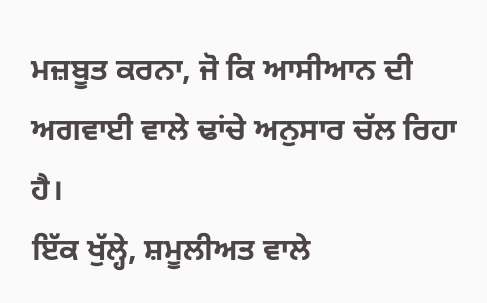ਮਜ਼ਬੂਤ ਕਰਨਾ, ਜੋ ਕਿ ਆਸੀਆਨ ਦੀ ਅਗਵਾਈ ਵਾਲੇ ਢਾਂਚੇ ਅਨੁਸਾਰ ਚੱਲ ਰਿਹਾ ਹੈ।
ਇੱਕ ਖੁੱਲ੍ਹੇ, ਸ਼ਮੂਲੀਅਤ ਵਾਲੇ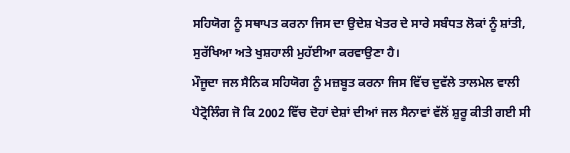ਸਹਿਯੋਗ ਨੂੰ ਸਥਾਪਤ ਕਰਨਾ ਜਿਸ ਦਾ ਉਦੇਸ਼ ਖੇਤਰ ਦੇ ਸਾਰੇ ਸਬੰਧਤ ਲੋਕਾਂ ਨੂੰ ਸ਼ਾਂਤੀ, ਸੁਰੱਖਿਆ ਅਤੇ ਖੁਸ਼ਹਾਲੀ ਮੁਹੱਈਆ ਕਰਵਾਉਣਾ ਹੈ।
ਮੌਜੂਦਾ ਜਲ ਸੈਨਿਕ ਸਹਿਯੋਗ ਨੂੰ ਮਜ਼ਬੂਤ ਕਰਨਾ ਜਿਸ ਵਿੱਚ ਦੁਵੱਲੇ ਤਾਲਮੇਲ ਵਾਲੀ ਪੈਟ੍ਰੋਲਿੰਗ ਜੋ ਕਿ 2002 ਵਿੱਚ ਦੋਹਾਂ ਦੇਸ਼ਾਂ ਦੀਆਂ ਜਲ ਸੈਨਾਵਾਂ ਵੱਲੋਂ ਸ਼ੁਰੂ ਕੀਤੀ ਗਈ ਸੀ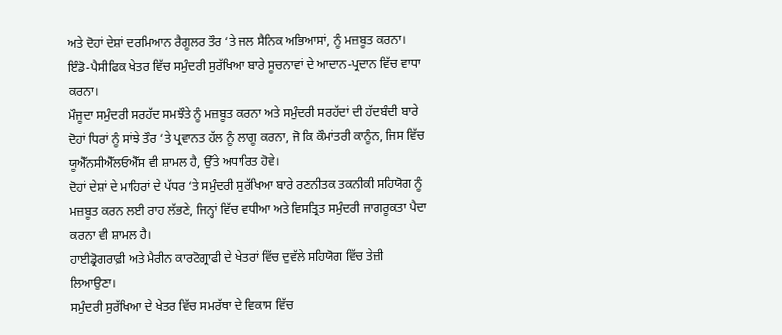ਅਤੇ ਦੋਹਾਂ ਦੇਸ਼ਾਂ ਦਰਮਿਆਨ ਰੈਗੂਲਰ ਤੌਰ ‘ਤੇ ਜਲ ਸੈਨਿਕ ਅਭਿਆਸਾਂ, ਨੂੰ ਮਜ਼ਬੂਤ ਕਰਨਾ।
ਇੰਡੋ-ਪੈਸੀਫਿਕ ਖੇਤਰ ਵਿੱਚ ਸਮੁੰਦਰੀ ਸੁਰੱਖਿਆ ਬਾਰੇ ਸੂਚਨਾਵਾਂ ਦੇ ਆਦਾਨ-ਪ੍ਰਦਾਨ ਵਿੱਚ ਵਾਧਾ ਕਰਨਾ।
ਮੌਜੂਦਾ ਸਮੁੰਦਰੀ ਸਰਹੱਦ ਸਮਝੌਤੇ ਨੂੰ ਮਜ਼ਬੂਤ ਕਰਨਾ ਅਤੇ ਸਮੁੰਦਰੀ ਸਰਹੱਦਾਂ ਦੀ ਹੱਦਬੰਦੀ ਬਾਰੇ ਦੋਹਾਂ ਧਿਰਾਂ ਨੂੰ ਸਾਂਝੇ ਤੌਰ ‘ਤੇ ਪ੍ਰਵਾਨਤ ਹੱਲ ਨੂੰ ਲਾਗੂ ਕਰਨਾ, ਜੋ ਕਿ ਕੌਮਾਂਤਰੀ ਕਾਨੂੰਨ, ਜਿਸ ਵਿੱਚ ਯੂਐੱਨਸੀਐੱਲਓਐੱਸ ਵੀ ਸ਼ਾਮਲ ਹੈ, ਉੱਤੇ ਅਧਾਰਿਤ ਹੋਵੇ।
ਦੋਹਾਂ ਦੇਸ਼ਾਂ ਦੇ ਮਾਹਿਰਾਂ ਦੇ ਪੱਧਰ ‘ਤੇ ਸਮੁੰਦਰੀ ਸੁਰੱਖਿਆ ਬਾਰੇ ਰਣਨੀਤਕ ਤਕਨੀਕੀ ਸਹਿਯੋਗ ਨੂੰ ਮਜ਼ਬੂਤ ਕਰਨ ਲਈ ਰਾਹ ਲੱਭਣੇ, ਜਿਨ੍ਹਾਂ ਵਿੱਚ ਵਧੀਆ ਅਤੇ ਵਿਸਤ੍ਰਿਤ ਸਮੁੰਦਰੀ ਜਾਗਰੂਕਤਾ ਪੈਦਾ ਕਰਨਾ ਵੀ ਸ਼ਾਮਲ ਹੈ।
ਹਾਈਡ੍ਰੋਗਰਾਫ਼ੀ ਅਤੇ ਮੈਰੀਨ ਕਾਰਟੋਗ੍ਰਾਫੀ ਦੇ ਖੇਤਰਾਂ ਵਿੱਚ ਦੁਵੱਲੇ ਸਹਿਯੋਗ ਵਿੱਚ ਤੇਜ਼ੀ ਲਿਆਉਣਾ।
ਸਮੁੰਦਰੀ ਸੁਰੱਖਿਆ ਦੇ ਖੇਤਰ ਵਿੱਚ ਸਮਰੱਥਾ ਦੇ ਵਿਕਾਸ ਵਿੱਚ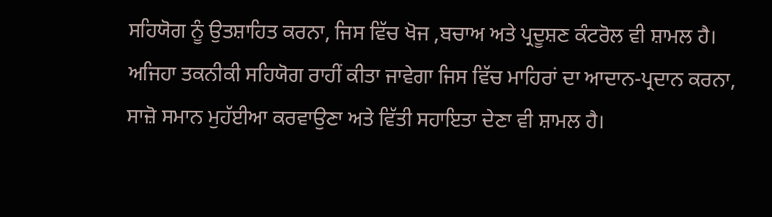ਸਹਿਯੋਗ ਨੂੰ ਉਤਸ਼ਾਹਿਤ ਕਰਨਾ, ਜਿਸ ਵਿੱਚ ਖੋਜ ,ਬਚਾਅ ਅਤੇ ਪ੍ਰਦੂਸ਼ਣ ਕੰਟਰੋਲ ਵੀ ਸ਼ਾਮਲ ਹੈ। ਅਜਿਹਾ ਤਕਨੀਕੀ ਸਹਿਯੋਗ ਰਾਹੀਂ ਕੀਤਾ ਜਾਵੇਗਾ ਜਿਸ ਵਿੱਚ ਮਾਹਿਰਾਂ ਦਾ ਆਦਾਨ-ਪ੍ਰਦਾਨ ਕਰਨਾ, ਸਾਜ਼ੋ ਸਮਾਨ ਮੁਹੱਈਆ ਕਰਵਾਉਣਾ ਅਤੇ ਵਿੱਤੀ ਸਹਾਇਤਾ ਦੇਣਾ ਵੀ ਸ਼ਾਮਲ ਹੈ।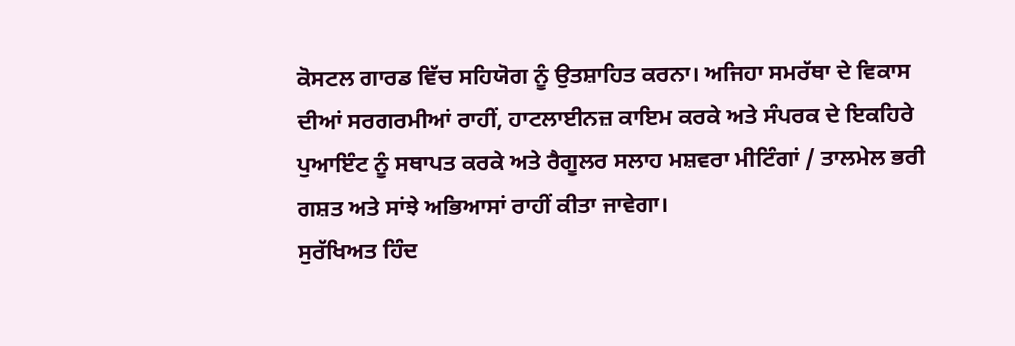ਕੋਸਟਲ ਗਾਰਡ ਵਿੱਚ ਸਹਿਯੋਗ ਨੂੰ ਉਤਸ਼ਾਹਿਤ ਕਰਨਾ। ਅਜਿਹਾ ਸਮਰੱਥਾ ਦੇ ਵਿਕਾਸ ਦੀਆਂ ਸਰਗਰਮੀਆਂ ਰਾਹੀਂ, ਹਾਟਲਾਈਨਜ਼ ਕਾਇਮ ਕਰਕੇ ਅਤੇ ਸੰਪਰਕ ਦੇ ਇਕਹਿਰੇ ਪੁਆਇੰਟ ਨੂੰ ਸਥਾਪਤ ਕਰਕੇ ਅਤੇ ਰੈਗੂਲਰ ਸਲਾਹ ਮਸ਼ਵਰਾ ਮੀਟਿੰਗਾਂ / ਤਾਲਮੇਲ ਭਰੀ ਗਸ਼ਤ ਅਤੇ ਸਾਂਝੇ ਅਭਿਆਸਾਂ ਰਾਹੀਂ ਕੀਤਾ ਜਾਵੇਗਾ।
ਸੁਰੱਖਿਅਤ ਹਿੰਦ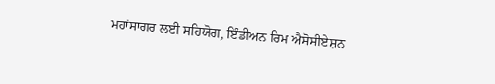ਮਹਾਂਸਾਗਰ ਲਈ ਸਹਿਯੋਗ, ਇੰਡੀਅਨ ਰਿਮ ਐਸੋਸੀਏਸ਼ਨ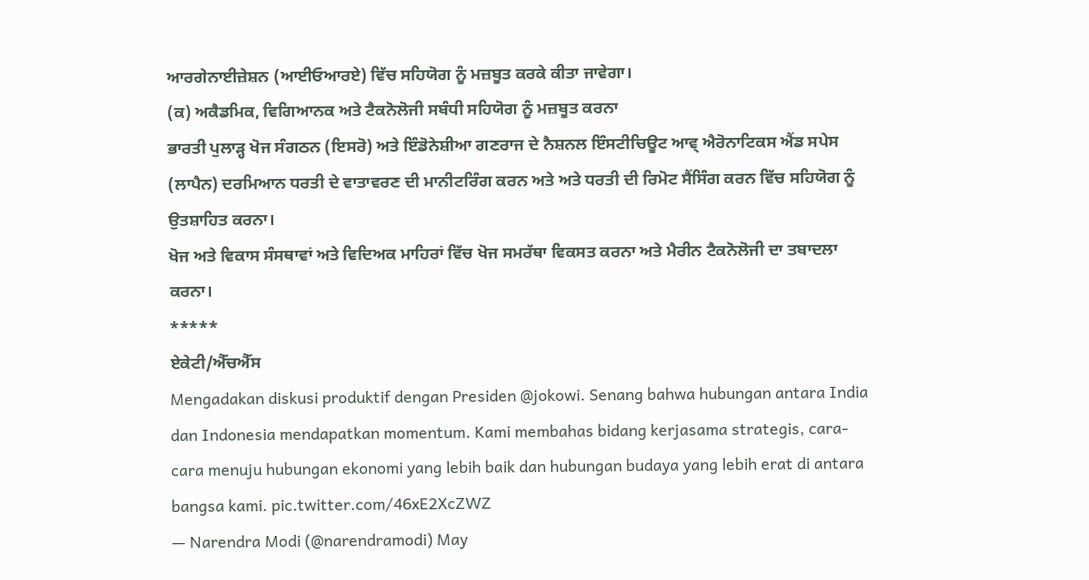ਆਰਗੇਨਾਈਜ਼ੇਸ਼ਨ (ਆਈਓਆਰਏ) ਵਿੱਚ ਸਹਿਯੋਗ ਨੂੰ ਮਜ਼ਬੂਤ ਕਰਕੇ ਕੀਤਾ ਜਾਵੇਗਾ।
(ਕ) ਅਕੈਡਮਿਕ, ਵਿਗਿਆਨਕ ਅਤੇ ਟੈਕਨੋਲੋਜੀ ਸਬੰਧੀ ਸਹਿਯੋਗ ਨੂੰ ਮਜ਼ਬੂਤ ਕਰਨਾ
ਭਾਰਤੀ ਪੁਲਾੜ੍ਹ ਖੋਜ ਸੰਗਠਨ (ਇਸਰੋ) ਅਤੇ ਇੰਡੋਨੇਸ਼ੀਆ ਗਣਰਾਜ ਦੇ ਨੈਸ਼ਨਲ ਇੰਸਟੀਚਿਊਟ ਆਵ੍ ਐਰੋਨਾਟਿਕਸ ਐਂਡ ਸਪੇਸ (ਲਾਪੈਨ) ਦਰਮਿਆਨ ਧਰਤੀ ਦੇ ਵਾਤਾਵਰਣ ਦੀ ਮਾਨੀਟਰਿੰਗ ਕਰਨ ਅਤੇ ਅਤੇ ਧਰਤੀ ਦੀ ਰਿਮੋਟ ਸੈਂਸਿੰਗ ਕਰਨ ਵਿੱਚ ਸਹਿਯੋਗ ਨੂੰ ਉਤਸ਼ਾਹਿਤ ਕਰਨਾ।
ਖੋਜ ਅਤੇ ਵਿਕਾਸ ਸੰਸਥਾਵਾਂ ਅਤੇ ਵਿਦਿਅਕ ਮਾਹਿਰਾਂ ਵਿੱਚ ਖੋਜ ਸਮਰੱਥਾ ਵਿਕਸਤ ਕਰਨਾ ਅਤੇ ਮੈਰੀਨ ਟੈਕਨੋਲੋਜੀ ਦਾ ਤਬਾਦਲਾ ਕਰਨਾ।
*****
ਏਕੇਟੀ/ਐੱਚਐੱਸ
Mengadakan diskusi produktif dengan Presiden @jokowi. Senang bahwa hubungan antara India dan Indonesia mendapatkan momentum. Kami membahas bidang kerjasama strategis, cara-cara menuju hubungan ekonomi yang lebih baik dan hubungan budaya yang lebih erat di antara bangsa kami. pic.twitter.com/46xE2XcZWZ
— Narendra Modi (@narendramodi) May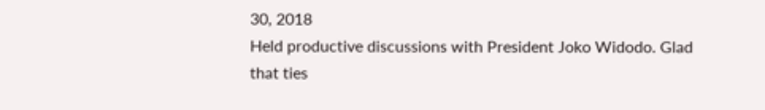30, 2018
Held productive discussions with President Joko Widodo. Glad that ties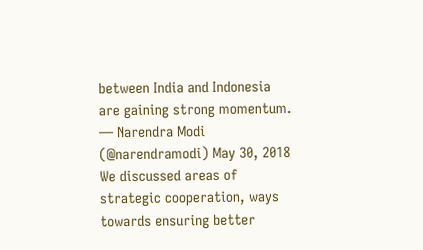between India and Indonesia are gaining strong momentum.
— Narendra Modi (@narendramodi) May 30, 2018
We discussed areas of strategic cooperation, ways towards ensuring better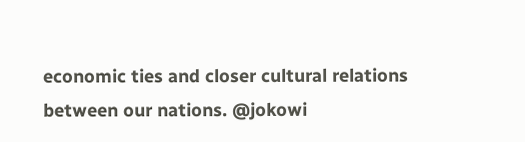economic ties and closer cultural relations between our nations. @jokowi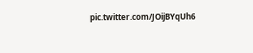pic.twitter.com/JOijBYqUh6